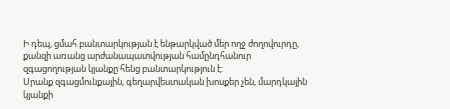Ի դեպ, ցմահ բանտարկության է ենթարկված մեր ողջ ժողովուրդը, քանզի առանց արժանապատվության համընդհանուր զգացողության կյանքը հենց բանտարկություն է:
Սրանք զգացմունքային, գեղարվեստական խոսքեր չեն, մարդկային կյանքի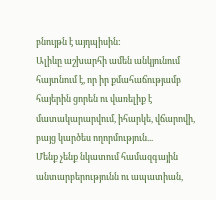բնույթն է այդպիսին:
Ալիևը աշխարհի ամեն անկյունում հայտնում է, որ իր քմահաճությամբ հայերին ցորեն ու վառելիք է մատակարարվում, իհարկե, վճարովի, բայց կարծես ողորմություն...
Մենք չենք նկատում համազգային անտարբերությունն ու ապատիան,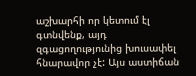աշխարհի որ կետում էլ գտնվենք, այդ զգացողությունից խուսափել հնարավոր չէ: Այս աստիճան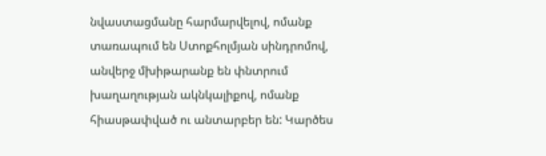նվաստացմանը հարմարվելով, ոմանք տառապում են Ստոքհոլմյան սինդրոմով, անվերջ մխիթարանք են փնտրում խաղաղության ակնկալիքով, ոմանք հիասթափված ու անտարբեր են: Կարծես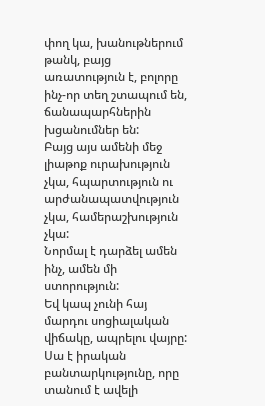փող կա, խանութներում թանկ, բայց առատություն է, բոլորը ինչ-որ տեղ շտապում են, ճանապարհներին խցանումներ են:
Բայց այս ամենի մեջ լիաթոք ուրախություն չկա, հպարտություն ու արժանապատվություն չկա, համերաշխություն չկա:
Նորմալ է դարձել ամեն ինչ, ամեն մի ստորություն:
Եվ կապ չունի հայ մարդու սոցիալական վիճակը, ապրելու վայրը:
Սա է իրական բանտարկությունը, որը տանում է ավելի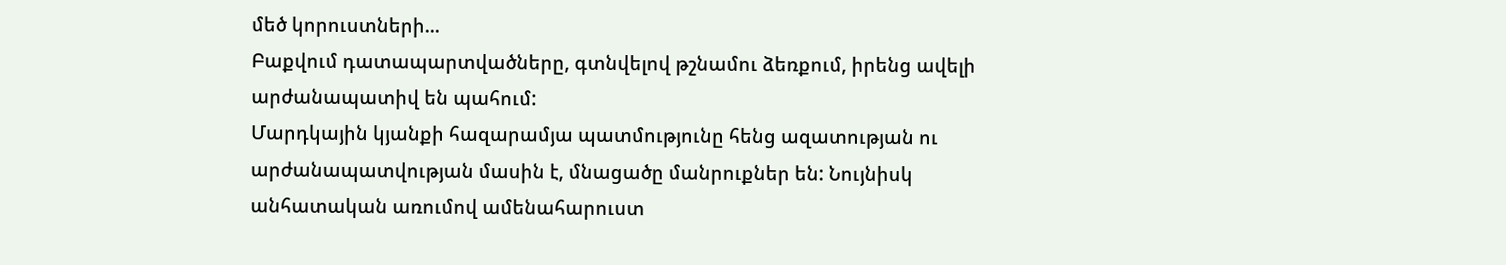մեծ կորուստների...
Բաքվում դատապարտվածները, գտնվելով թշնամու ձեռքում, իրենց ավելի արժանապատիվ են պահում:
Մարդկային կյանքի հազարամյա պատմությունը հենց ազատության ու արժանապատվության մասին է, մնացածը մանրուքներ են: Նույնիսկ անհատական առումով ամենահարուստ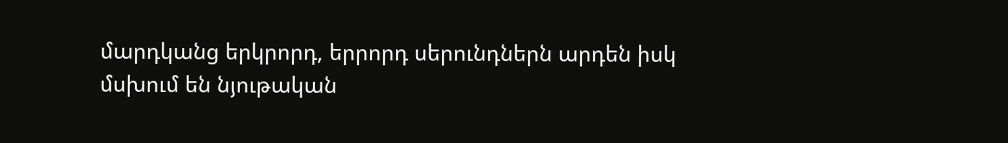մարդկանց երկրորդ, երրորդ սերունդներն արդեն իսկ մսխում են նյութական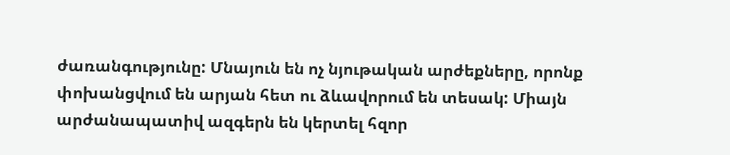ժառանգությունը: Մնայուն են ոչ նյութական արժեքները, որոնք փոխանցվում են արյան հետ ու ձևավորում են տեսակ: Միայն արժանապատիվ ազգերն են կերտել հզոր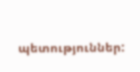պետություններ: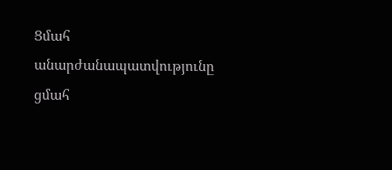Ցմահ անարժանապատվությունը ցմահ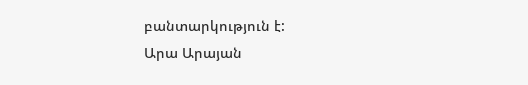բանտարկություն է:
Արա Արայան